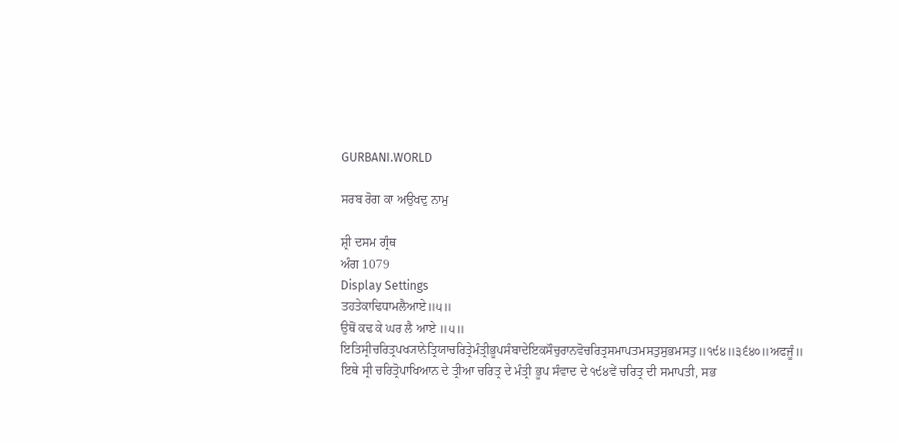GURBANI.WORLD

ਸਰਬ ਰੋਗ ਕਾ ਅਉਖਦੁ ਨਾਮੁ

ਸ਼੍ਰੀ ਦਸਮ ਗ੍ਰੰਥ
ਅੰਗ 1079
Display Settings
ਤਹਤੇਕਾਢਿਧਾਮਲੈਆਏ॥੫॥
ਉਥੋਂ ਕਢ ਕੇ ਘਰ ਲੈ ਆਏ ॥੫॥
ਇਤਿਸ੍ਰੀਚਰਿਤ੍ਰਪਖ੍ਯਾਨੇਤ੍ਰਿਯਾਚਰਿਤ੍ਰੇਮੰਤ੍ਰੀਭੂਪਸੰਬਾਦੇਇਕਸੌਚੁਰਾਨਵੋਚਰਿਤ੍ਰਸਮਾਪਤਮਸਤੁਸੁਭਮਸਤੁ॥੧੯੪॥੩੬੪੦॥ਅਫਜੂੰ॥
ਇਥੇ ਸ੍ਰੀ ਚਰਿਤ੍ਰੋਪਾਖਿਆਨ ਦੇ ਤ੍ਰੀਆ ਚਰਿਤ੍ਰ ਦੇ ਮੰਤ੍ਰੀ ਭੂਪ ਸੰਵਾਦ ਦੇ ੧੯੪ਵੇਂ ਚਰਿਤ੍ਰ ਦੀ ਸਮਾਪਤੀ, ਸਭ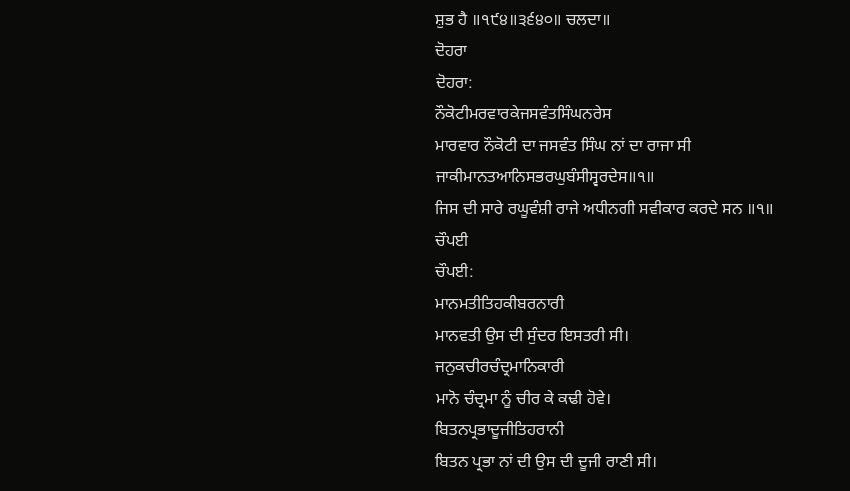ਸ਼ੁਭ ਹੈ ॥੧੯੪॥੩੬੪੦॥ ਚਲਦਾ॥
ਦੋਹਰਾ
ਦੋਹਰਾ:
ਨੌਕੋਟੀਮਰਵਾਰਕੇਜਸਵੰਤਸਿੰਘਨਰੇਸ
ਮਾਰਵਾਰ ਨੌਕੋਟੀ ਦਾ ਜਸਵੰਤ ਸਿੰਘ ਨਾਂ ਦਾ ਰਾਜਾ ਸੀ
ਜਾਕੀਮਾਨਤਆਨਿਸਭਰਘੁਬੰਸੀਸ੍ਵਰਦੇਸ॥੧॥
ਜਿਸ ਦੀ ਸਾਰੇ ਰਘੂਵੰਸ਼ੀ ਰਾਜੇ ਅਧੀਨਗੀ ਸਵੀਕਾਰ ਕਰਦੇ ਸਨ ॥੧॥
ਚੌਪਈ
ਚੌਪਈ:
ਮਾਨਮਤੀਤਿਹਕੀਬਰਨਾਰੀ
ਮਾਨਵਤੀ ਉਸ ਦੀ ਸੁੰਦਰ ਇਸਤਰੀ ਸੀ।
ਜਨੁਕਚੀਰਚੰਦ੍ਰਮਾਨਿਕਾਰੀ
ਮਾਨੋ ਚੰਦ੍ਰਮਾ ਨੂੰ ਚੀਰ ਕੇ ਕਢੀ ਹੋਵੇ।
ਬਿਤਨਪ੍ਰਭਾਦੂਜੀਤਿਹਰਾਨੀ
ਬਿਤਨ ਪ੍ਰਭਾ ਨਾਂ ਦੀ ਉਸ ਦੀ ਦੂਜੀ ਰਾਣੀ ਸੀ।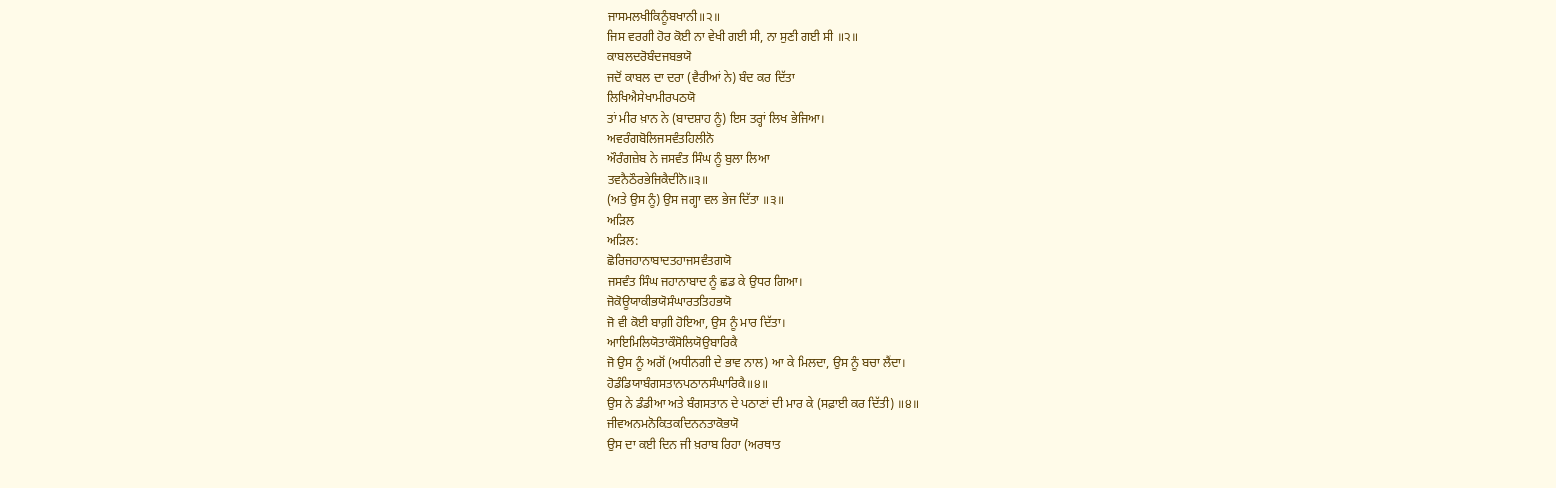ਜਾਸਮਲਖੀਕਿਨੂੰਬਖਾਨੀ॥੨॥
ਜਿਸ ਵਰਗੀ ਹੋਰ ਕੋਈ ਨਾ ਵੇਖੀ ਗਈ ਸੀ, ਨਾ ਸੁਣੀ ਗਈ ਸੀ ॥੨॥
ਕਾਬਲਦਰੋਬੰਦਜਬਭਯੋ
ਜਦੋਂ ਕਾਬਲ ਦਾ ਦਰਾ (ਵੈਰੀਆਂ ਨੇ) ਬੰਦ ਕਰ ਦਿੱਤਾ
ਲਿਖਿਐਸੇਖਾਮੀਰਪਠਯੋ
ਤਾਂ ਮੀਰ ਖ਼ਾਨ ਨੇ (ਬਾਦਸ਼ਾਹ ਨੂੰ) ਇਸ ਤਰ੍ਹਾਂ ਲਿਖ ਭੇਜਿਆ।
ਅਵਰੰਗਬੋਲਿਜਸਵੰਤਹਿਲੀਨੋ
ਔਰੰਗਜ਼ੇਬ ਨੇ ਜਸਵੰਤ ਸਿੰਘ ਨੂੰ ਬੁਲਾ ਲਿਆ
ਤਵਨੈਠੌਰਭੇਜਿਕੈਦੀਨੋ॥੩॥
(ਅਤੇ ਉਸ ਨੂੰ) ਉਸ ਜਗ੍ਹਾ ਵਲ ਭੇਜ ਦਿੱਤਾ ॥੩॥
ਅੜਿਲ
ਅੜਿਲ:
ਛੋਰਿਜਹਾਨਾਬਾਦਤਹਾਜਸਵੰਤਗਯੋ
ਜਸਵੰਤ ਸਿੰਘ ਜਹਾਨਾਬਾਦ ਨੂੰ ਛਡ ਕੇ ਉਧਰ ਗਿਆ।
ਜੋਕੋਊਯਾਕੀਭਯੋਸੰਘਾਰਤਤਿਹਭਯੋ
ਜੋ ਵੀ ਕੋਈ ਬਾਗ਼ੀ ਹੋਇਆ, ਉਸ ਨੂੰ ਮਾਰ ਦਿੱਤਾ।
ਆਇਮਿਲਿਯੋਤਾਕੌਸੋਲਿਯੋਉਬਾਰਿਕੈ
ਜੋ ਉਸ ਨੂੰ ਅਗੋਂ (ਅਧੀਨਗੀ ਦੇ ਭਾਵ ਨਾਲ) ਆ ਕੇ ਮਿਲਦਾ, ਉਸ ਨੂੰ ਬਚਾ ਲੈਂਦਾ।
ਹੋਡੰਡਿਯਾਬੰਗਸਤਾਨਪਠਾਨਸੰਘਾਰਿਕੈ॥੪॥
ਉਸ ਨੇ ਡੰਡੀਆ ਅਤੇ ਬੰਗਸਤਾਨ ਦੇ ਪਠਾਣਾਂ ਦੀ ਮਾਰ ਕੇ (ਸਫ਼ਾਈ ਕਰ ਦਿੱਤੀ) ॥੪॥
ਜੀਵਅਨਮਨੋਕਿਤਕਦਿਨਨਤਾਕੋਭਯੋ
ਉਸ ਦਾ ਕਈ ਦਿਨ ਜੀ ਖ਼ਰਾਬ ਰਿਹਾ (ਅਰਥਾਤ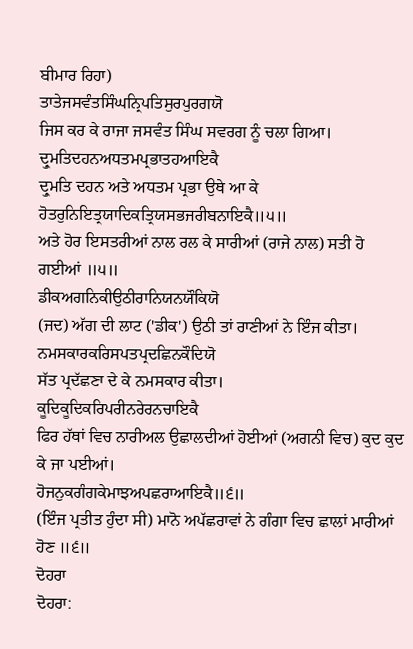ਬੀਮਾਰ ਰਿਹਾ)
ਤਾਤੇਜਸਵੰਤਸਿੰਘਨ੍ਰਿਪਤਿਸੁਰਪੁਰਗਯੋ
ਜਿਸ ਕਰ ਕੇ ਰਾਜਾ ਜਸਵੰਤ ਸਿੰਘ ਸਵਰਗ ਨੂੰ ਚਲਾ ਗਿਆ।
ਦ੍ਰੁਮਤਿਦਹਨਅਧਤਮਪ੍ਰਭਾਤਹਆਇਕੈ
ਦ੍ਰੁਮਤਿ ਦਹਨ ਅਤੇ ਅਧਤਮ ਪ੍ਰਭਾ ਉਥੇ ਆ ਕੇ
ਹੋਤਰੁਨਿਇਤ੍ਰਯਾਦਿਕਤ੍ਰਿਯਸਭਜਰੀਬਨਾਇਕੈ॥੫॥
ਅਤੇ ਹੋਰ ਇਸਤਰੀਆਂ ਨਾਲ ਰਲ ਕੇ ਸਾਰੀਆਂ (ਰਾਜੇ ਨਾਲ) ਸਤੀ ਹੋ ਗਈਆਂ ॥੫॥
ਡੀਕਅਗਨਿਕੀਉਠੀਰਾਨਿਯਨਯੌਕਿਯੋ
(ਜਦ) ਅੱਗ ਦੀ ਲਾਟ ('ਡੀਕ') ਉਠੀ ਤਾਂ ਰਾਣੀਆਂ ਨੇ ਇੰਜ ਕੀਤਾ।
ਨਮਸਕਾਰਕਰਿਸਪਤਪ੍ਰਦਛਿਨਕੌਦਿਯੋ
ਸੱਤ ਪ੍ਰਦੱਛਣਾ ਦੇ ਕੇ ਨਮਸਕਾਰ ਕੀਤਾ।
ਕੂਦਿਕੂਦਿਕਰਿਪਰੀਨਰੇਰਨਚਾਇਕੈ
ਫਿਰ ਹੱਥਾਂ ਵਿਚ ਨਾਰੀਅਲ ਉਛਾਲਦੀਆਂ ਹੋਈਆਂ (ਅਗਨੀ ਵਿਚ) ਕੁਦ ਕੁਦ ਕੇ ਜਾ ਪਈਆਂ।
ਹੋਜਨੁਕਗੰਗਕੇਮਾਝਅਪਛਰਾਆਇਕੈ॥੬॥
(ਇੰਜ ਪ੍ਰਤੀਤ ਹੁੰਦਾ ਸੀ) ਮਾਨੋ ਅਪੱਛਰਾਵਾਂ ਨੇ ਗੰਗਾ ਵਿਚ ਛਾਲਾਂ ਮਾਰੀਆਂ ਹੋਣ ॥੬॥
ਦੋਹਰਾ
ਦੋਹਰਾ: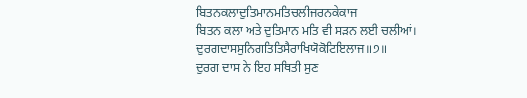ਬਿਤਨਕਲਾਦੁਤਿਮਾਨਮਤਿਚਲੀਜਰਨਕੇਕਾਜ
ਬਿਤਨ ਕਲਾ ਅਤੇ ਦੁਤਿਮਾਨ ਮਤਿ ਵੀ ਸੜਨ ਲਈ ਚਲੀਆਂ।
ਦੁਰਗਦਾਸਸੁਨਿਗਤਿਤਿਸੈਰਾਖਿਯੋਕੋਟਿਇਲਾਜ॥੭॥
ਦੁਰਗ ਦਾਸ ਨੇ ਇਹ ਸਥਿਤੀ ਸੁਣ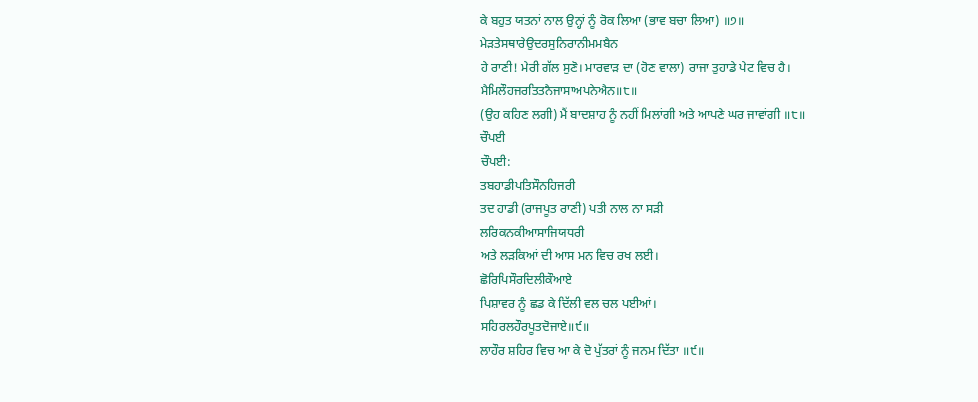ਕੇ ਬਹੁਤ ਯਤਨਾਂ ਨਾਲ ਉਨ੍ਹਾਂ ਨੂੰ ਰੋਕ ਲਿਆ (ਭਾਵ ਬਚਾ ਲਿਆ) ॥੭॥
ਮੇੜਤੇਸਥਾਰੇਉਦਰਸੁਨਿਰਾਨੀਮਮਬੈਨ
ਹੇ ਰਾਣੀ! ਮੇਰੀ ਗੱਲ ਸੁਣੋ। ਮਾਰਵਾੜ ਦਾ (ਹੋਣ ਵਾਲਾ) ਰਾਜਾ ਤੁਹਾਡੇ ਪੇਟ ਵਿਚ ਹੈ।
ਮੈਮਿਲੌਹਜਰਤਿਤਨੈਜਾਸਾਅਪਨੇਐਨ॥੮॥
(ਉਹ ਕਹਿਣ ਲਗੀ) ਮੈਂ ਬਾਦਸ਼ਾਹ ਨੂੰ ਨਹੀਂ ਮਿਲਾਂਗੀ ਅਤੇ ਆਪਣੇ ਘਰ ਜਾਵਾਂਗੀ ॥੮॥
ਚੌਪਈ
ਚੌਪਈ:
ਤਬਹਾਡੀਪਤਿਸੌਨਹਿਜਰੀ
ਤਦ ਹਾਡੀ (ਰਾਜਪੂਤ ਰਾਣੀ) ਪਤੀ ਨਾਲ ਨਾ ਸੜੀ
ਲਰਿਕਨਕੀਆਸਾਜਿਯਧਰੀ
ਅਤੇ ਲੜਕਿਆਂ ਦੀ ਆਸ ਮਨ ਵਿਚ ਰਖ ਲਈ।
ਛੋਰਿਪਿਸੌਰਦਿਲੀਕੌਆਏ
ਪਿਸ਼ਾਵਰ ਨੂੰ ਛਡ ਕੇ ਦਿੱਲੀ ਵਲ ਚਲ ਪਈਆਂ।
ਸਹਿਰਲਹੌਰਪੂਤਦੋਜਾਏ॥੯॥
ਲਾਹੌਰ ਸ਼ਹਿਰ ਵਿਚ ਆ ਕੇ ਦੋ ਪੁੱਤਰਾਂ ਨੂੰ ਜਨਮ ਦਿੱਤਾ ॥੯॥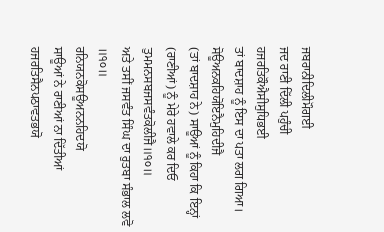ਜਬਰਾਨੀਦਿਲੀਮੌਗਈ
ਜਦ ਰਾਣੀ ਦਿੱਲੀ ਪਹੁੰਚੀ
ਹਜਰਤਿਕੌਐਸੀਸੁਧਿਭਈ
ਤਾਂ ਬਾਦਸ਼ਾਹ ਨੂੰ ਇਸ ਦਾ ਪਤਾ ਲਗ ਗਿਆ।
ਸੋਊਅਨਕਹਿਯੋਇਨੈਮੁਹਿਦੀਜੈ
(ਤਾਂ ਬਾਦਸ਼ਾਹ ਨੇ) ਸਾਊਆਂ ਨੂੰ ਕਿਹਾ ਕਿ ਇਨ੍ਹਾਂ (ਰਾਣੀਆਂ) ਨੂੰ ਮੇਰੇ ਹਵਾਲੇ ਕਰ ਦਿਓ
ਤੁਮਮਨਸਬਜਸਵੰਤਕੋਲੀਜੈ॥੧੦॥
ਅਤੇ ਤਸੀਂ ਜਸਵੰਤ ਸਿੰਘ ਦਾ ਰੁਤਬਾ ਸੰਭਾਲ ਲਵੋ ॥੧੦॥
ਰਨਿਯਨਕੋਸਊਅਨਨਹਿਦਯੋ
ਸਾਊਆਂ ਨੇ ਰਾਣੀਆਂ ਨਾ ਦਿੱਤੀਆਂ
ਹਜਰਤਿਸੈਨਪਠਾਵਤਭਯੋ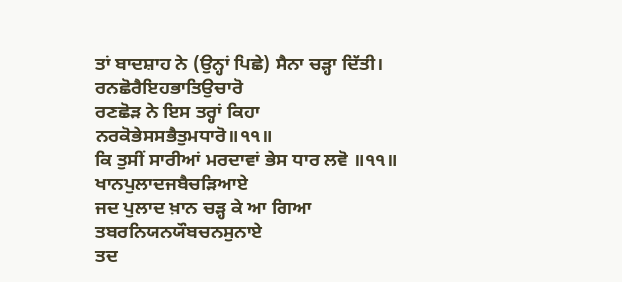ਤਾਂ ਬਾਦਸ਼ਾਹ ਨੇ (ਉਨ੍ਹਾਂ ਪਿਛੇ) ਸੈਨਾ ਚੜ੍ਹਾ ਦਿੱਤੀ।
ਰਨਛੋਰੈਇਹਭਾਤਿਉਚਾਰੋ
ਰਣਛੋੜ ਨੇ ਇਸ ਤਰ੍ਹਾਂ ਕਿਹਾ
ਨਰਕੋਭੇਸਸਭੈਤੁਮਧਾਰੋ॥੧੧॥
ਕਿ ਤੁਸੀਂ ਸਾਰੀਆਂ ਮਰਦਾਵਾਂ ਭੇਸ ਧਾਰ ਲਵੋ ॥੧੧॥
ਖਾਨਪੁਲਾਦਜਬੈਚੜਿਆਏ
ਜਦ ਪੁਲਾਦ ਖ਼ਾਨ ਚੜ੍ਹ ਕੇ ਆ ਗਿਆ
ਤਬਰਨਿਯਨਯੌਬਚਨਸੁਨਾਏ
ਤਦ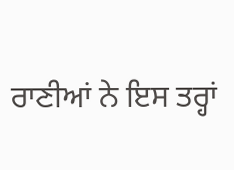ਰਾਣੀਆਂ ਨੇ ਇਸ ਤਰ੍ਹਾਂ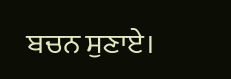ਬਚਨ ਸੁਣਾਏ।